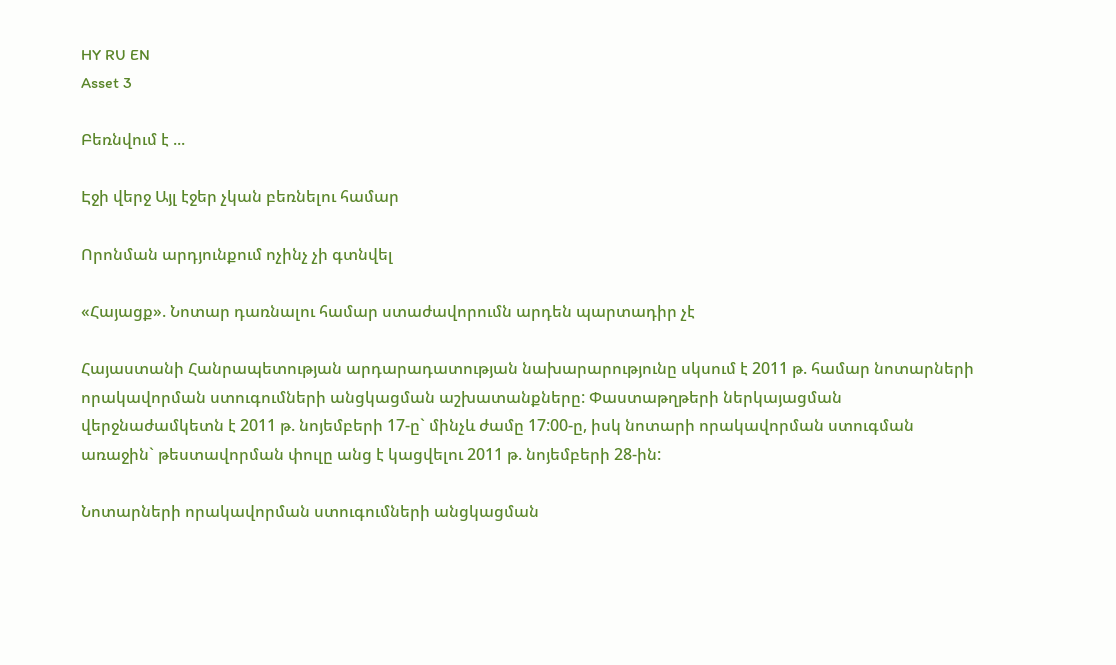HY RU EN
Asset 3

Բեռնվում է ...

Էջի վերջ Այլ էջեր չկան բեռնելու համար

Որոնման արդյունքում ոչինչ չի գտնվել

«Հայացք». Նոտար դառնալու համար ստաժավորումն արդեն պարտադիր չէ

Հայաստանի Հանրապետության արդարադատության նախարարությունը սկսում է 2011 թ. համար նոտարների որակավորման ստուգումների անցկացման աշխատանքները: Փաստաթղթերի ներկայացման վերջնաժամկետն է 2011 թ. նոյեմբերի 17-ը` մինչև ժամը 17:00-ը, իսկ նոտարի որակավորման ստուգման առաջին` թեստավորման փուլը անց է կացվելու 2011 թ. նոյեմբերի 28-ին:

Նոտարների որակավորման ստուգումների անցկացման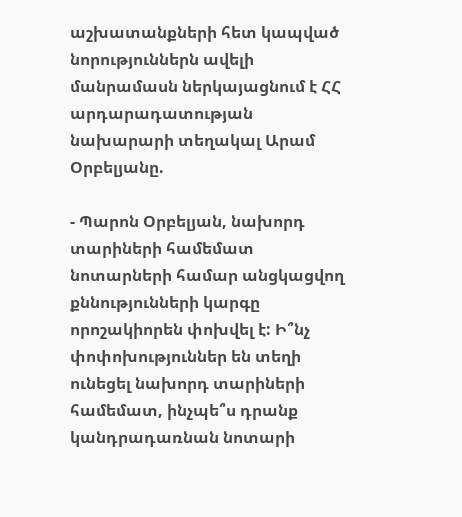աշխատանքների հետ կապված նորություններն ավելի մանրամասն ներկայացնում է ՀՀ արդարադատության նախարարի տեղակալ Արամ Օրբելյանը.

- Պարոն Օրբելյան, նախորդ տարիների համեմատ նոտարների համար անցկացվող քննությունների կարգը որոշակիորեն փոխվել է: Ի՞նչ փոփոխություններ են տեղի ունեցել նախորդ տարիների համեմատ, ինչպե՞ս դրանք կանդրադառնան նոտարի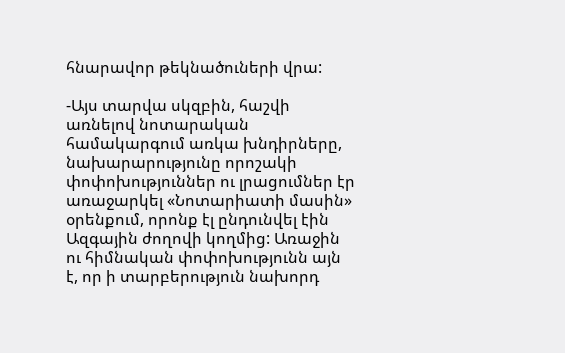հնարավոր թեկնածուների վրա:

-Այս տարվա սկզբին, հաշվի առնելով նոտարական համակարգում առկա խնդիրները, նախարարությունը որոշակի փոփոխություններ ու լրացումներ էր առաջարկել «Նոտարիատի մասին» օրենքում, որոնք էլ ընդունվել էին Ազգային ժողովի կողմից: Առաջին ու հիմնական փոփոխությունն այն է, որ ի տարբերություն նախորդ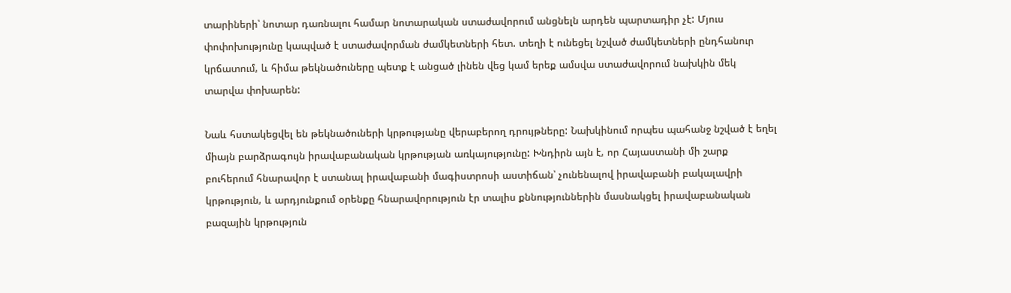տարիների՝ նոտար դառնալու համար նոտարական ստաժավորում անցնելն արդեն պարտադիր չէ: Մյուս փոփոխությունը կապված է ստաժավորման ժամկետների հետ. տեղի է ունեցել նշված ժամկետների ընդհանուր կրճատում, և հիմա թեկնածուները պետք է անցած լինեն վեց կամ երեք ամսվա ստաժավորում նախկին մեկ տարվա փոխարեն:

Նաև հստակեցվել են թեկնածուների կրթությանը վերաբերող դրույթները: Նախկինում որպես պահանջ նշված է եղել միայն բարձրագույն իրավաբանական կրթության առկայությունը: Խնդիրն այն է, որ Հայաստանի մի շարք բուհերում հնարավոր է ստանալ իրավաբանի մագիստրոսի աստիճան՝ չունենալով իրավաբանի բակալավրի կրթություն, և արդյունքում օրենքը հնարավորություն էր տալիս քննություններին մասնակցել իրավաբանական բազային կրթություն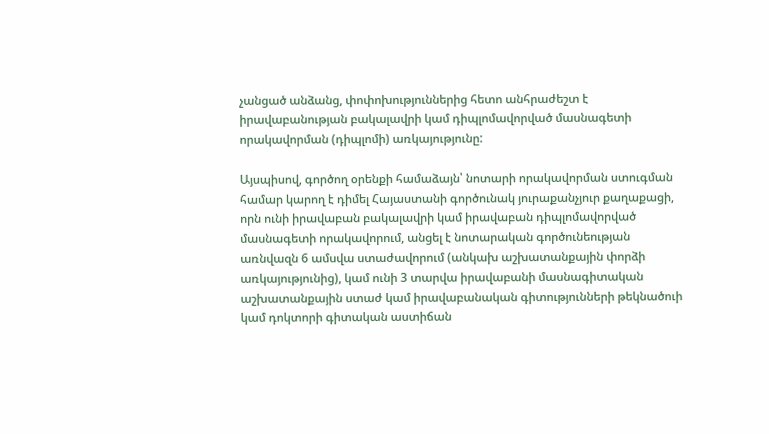չանցած անձանց, փոփոխություններից հետո անհրաժեշտ է իրավաբանության բակալավրի կամ դիպլոմավորված մասնագետի որակավորման (դիպլոմի) առկայությունը:

Այսպիսով, գործող օրենքի համաձայն՝ նոտարի որակավորման ստուգման համար կարող է դիմել Հայաստանի գործունակ յուրաքանչյուր քաղաքացի, որն ունի իրավաբան բակալավրի կամ իրավաբան դիպլոմավորված մասնագետի որակավորում, անցել է նոտարական գործունեության առնվազն 6 ամսվա ստաժավորում (անկախ աշխատանքային փորձի առկայությունից), կամ ունի 3 տարվա իրավաբանի մասնագիտական աշխատանքային ստաժ կամ իրավաբանական գիտությունների թեկնածուի կամ դոկտորի գիտական աստիճան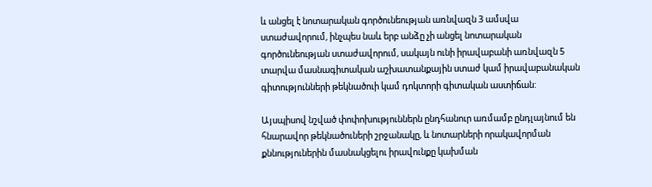և անցել է նոտարական գործունեության առնվազն 3 ամսվա ստաժավորում, ինչպես նաև երբ անձը չի անցել նոտարական գործունեության ստաժավորում, սակայն ունի իրավաբանի առնվազն 5 տարվա մասնագիտական աշխատանքային ստաժ կամ իրավաբանական գիտությունների թեկնածուի կամ դոկտորի գիտական աստիճան:

Այսպիսով նշված փոփոխություններն ընդհանուր առմամբ ընդլայնում են հնարավոր թեկնածուների շրջանակը, և նոտարների որակավորման քննություներին մասնակցելու իրավունքը կախման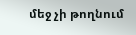մեջ չի թողնում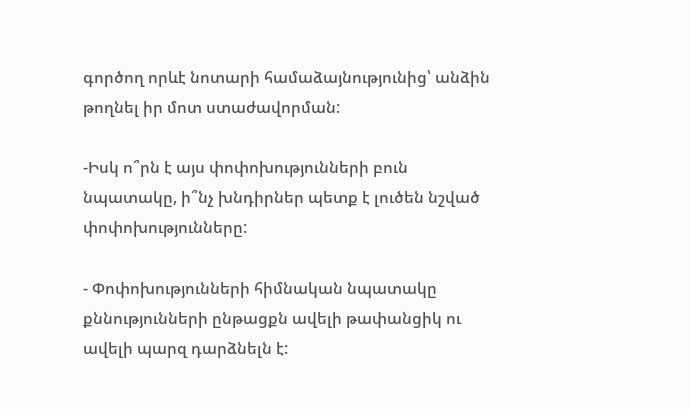գործող որևէ նոտարի համաձայնությունից՝ անձին թողնել իր մոտ ստաժավորման:

-Իսկ ո՞րն է այս փոփոխությունների բուն նպատակը, ի՞նչ խնդիրներ պետք է լուծեն նշված փոփոխությունները:

- Փոփոխությունների հիմնական նպատակը քննությունների ընթացքն ավելի թափանցիկ ու ավելի պարզ դարձնելն է: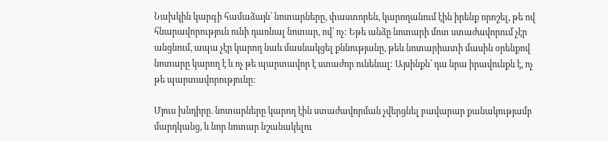Նախկին կարգի համաձայն՝ նոտարները, փաստորեն, կարողանում էին իրենք որոշել, թե ով հնարավորություն ունի դառնալ նոտար, ով՝ ոչ: Եթե անձը նոտարի մոտ ստաժավորում չէր անցնում, ապա չէր կարող նաև մասնակցել քննությանը, թեև նոտարիատի մասին օրենքով նոտարը կարող է և ոչ թե պարտավոր է ստաժոր ունենալ: Այսինքն՝ դա նրա իրավունքն է, ոչ թե պարտավորությունը:

Մյուս խնդիրը. նոտարները կարող էին ստաժավորման չվերցնել բավարար քանակությամբ մարդկանց, և նոր նոտար նշանակելու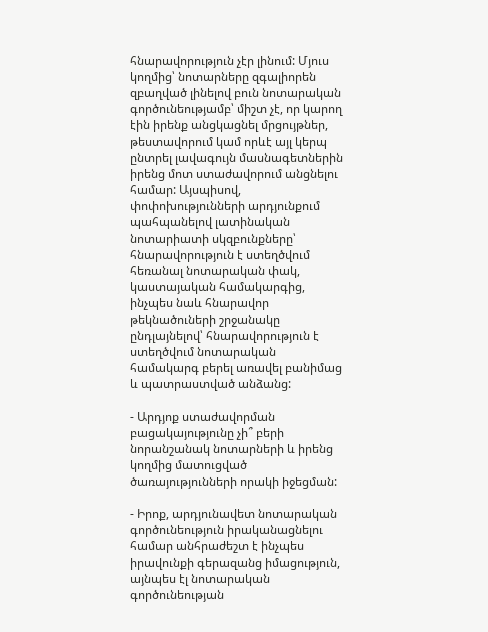հնարավորություն չէր լինում: Մյուս կողմից՝ նոտարները զգալիորեն զբաղված լինելով բուն նոտարական գործունեությամբ՝ միշտ չէ, որ կարող էին իրենք անցկացնել մրցույթներ, թեստավորում կամ որևէ այլ կերպ ընտրել լավագույն մասնագետներին իրենց մոտ ստաժավորում անցնելու համար: Այսպիսով, փոփոխությունների արդյունքում պահպանելով լատինական նոտարիատի սկզբունքները՝ հնարավորություն է ստեղծվում հեռանալ նոտարական փակ, կաստայական համակարգից, ինչպես նաև հնարավոր թեկնածուների շրջանակը ընդլայնելով՝ հնարավորություն է ստեղծվում նոտարական համակարգ բերել առավել բանիմաց և պատրաստված անձանց:

- Արդյոք ստաժավորման բացակայությունը չի՞ բերի նորանշանակ նոտարների և իրենց կողմից մատուցված ծառայությունների որակի իջեցման:

- Իրոք, արդյունավետ նոտարական գործունեություն իրականացնելու համար անհրաժեշտ է ինչպես իրավունքի գերազանց իմացություն, այնպես էլ նոտարական գործունեության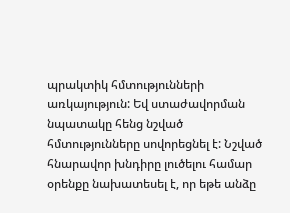պրակտիկ հմտությունների առկայություն: Եվ ստաժավորման նպատակը հենց նշված հմտությունները սովորեցնել է: Նշված հնարավոր խնդիրը լուծելու համար օրենքը նախատեսել է, որ եթե անձը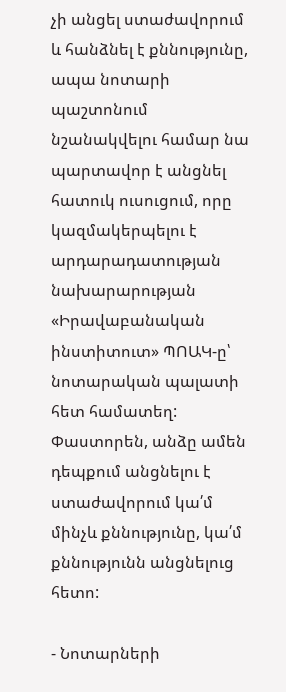չի անցել ստաժավորում և հանձնել է քննությունը, ապա նոտարի պաշտոնում նշանակվելու համար նա պարտավոր է անցնել հատուկ ուսուցում, որը կազմակերպելու է արդարադատության նախարարության «Իրավաբանական ինստիտուտ» ՊՈԱԿ-ը՝ նոտարական պալատի հետ համատեղ: Փաստորեն, անձը ամեն դեպքում անցնելու է ստաժավորում կա՛մ մինչև քննությունը, կա՛մ քննությունն անցնելուց հետո:

- Նոտարների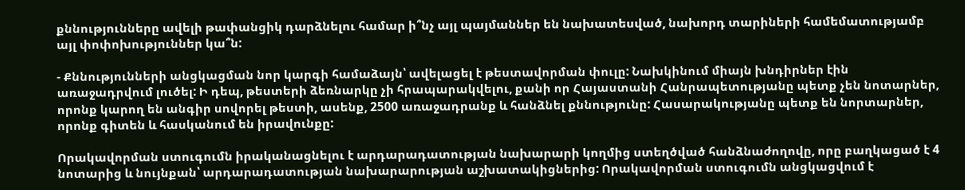քննությունները ավելի թափանցիկ դարձնելու համար ի՞նչ այլ պայմաններ են նախատեսված, նախորդ տարիների համեմատությամբ այլ փոփոխություններ կա՞ն:

- Քննությունների անցկացման նոր կարգի համաձայն՝ ավելացել է թեստավորման փուլը: Նախկինում միայն խնդիրներ էին առաջադրվում լուծել: Ի դեպ, թեստերի ձեռնարկը չի հրապարակվելու, քանի որ Հայաստանի Հանրապետությանը պետք չեն նոտարներ, որոնք կարող են անգիր սովորել թեստի, ասենք, 2500 առաջադրանք և հանձնել քննությունը: Հասարակությանը պետք են նորտարներ, որոնք գիտեն և հասկանում են իրավունքը:

Որակավորման ստուգումն իրականացնելու է արդարադատության նախարարի կողմից ստեղծված հանձնաժողովը, որը բաղկացած է 4 նոտարից և նույնքան՝ արդարադատության նախարարության աշխատակիցներից: Որակավորման ստուգումն անցկացվում է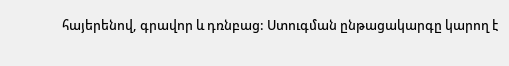հայերենով, գրավոր և դռնբաց: Ստուգման ընթացակարգը կարող է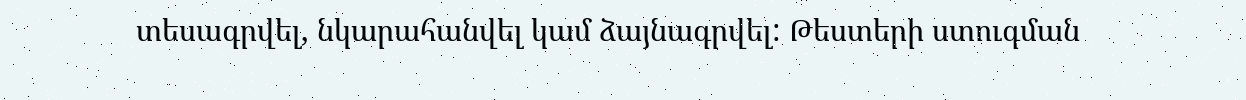տեսագրվել, նկարահանվել կամ ձայնագրվել: Թեստերի ստուգման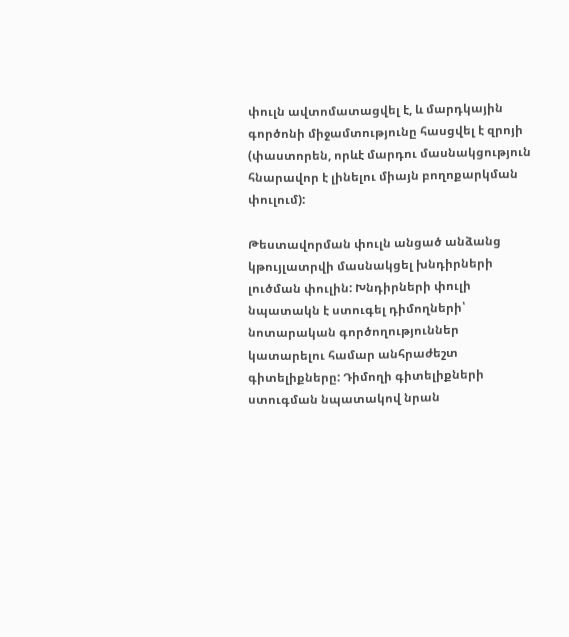փուլն ավտոմատացվել է, և մարդկային գործոնի միջամտությունը հասցվել է զրոյի (փաստորեն, որևէ մարդու մասնակցություն հնարավոր է լինելու միայն բողոքարկման փուլում):

Թեստավորման փուլն անցած անձանց կթույլատրվի մասնակցել խնդիրների լուծման փուլին: Խնդիրների փուլի նպատակն է ստուգել դիմողների՝ նոտարական գործողություններ կատարելու համար անհրաժեշտ գիտելիքները: Դիմողի գիտելիքների ստուգման նպատակով նրան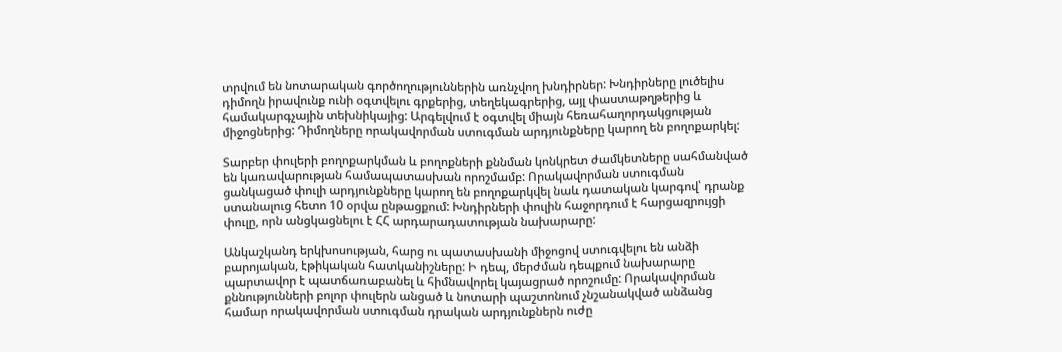տրվում են նոտարական գործողություններին առնչվող խնդիրներ: Խնդիրները լուծելիս դիմողն իրավունք ունի օգտվելու գրքերից, տեղեկագրերից, այլ փաստաթղթերից և համակարգչային տեխնիկայից: Արգելվում է օգտվել միայն հեռահաղորդակցության միջոցներից: Դիմողները որակավորման ստուգման արդյունքները կարող են բողոքարկել:

Տարբեր փուլերի բողոքարկման և բողոքների քննման կոնկրետ ժամկետները սահմանված են կառավարության համապատասխան որոշմամբ: Որակավորման ստուգման ցանկացած փուլի արդյունքները կարող են բողոքարկվել նաև դատական կարգով՝ դրանք ստանալուց հետո 10 օրվա ընթացքում: Խնդիրների փուլին հաջորդում է հարցազրույցի փուլը, որն անցկացնելու է ՀՀ արդարադատության նախարարը:

Անկաշկանդ երկխոսության, հարց ու պատասխանի միջոցով ստուգվելու են անձի բարոյական, էթիկական հատկանիշները: Ի դեպ, մերժման դեպքում նախարարը պարտավոր է պատճառաբանել և հիմնավորել կայացրած որոշումը: Որակավորման քննությունների բոլոր փուլերն անցած և նոտարի պաշտոնում չնշանակված անձանց համար որակավորման ստուգման դրական արդյունքներն ուժը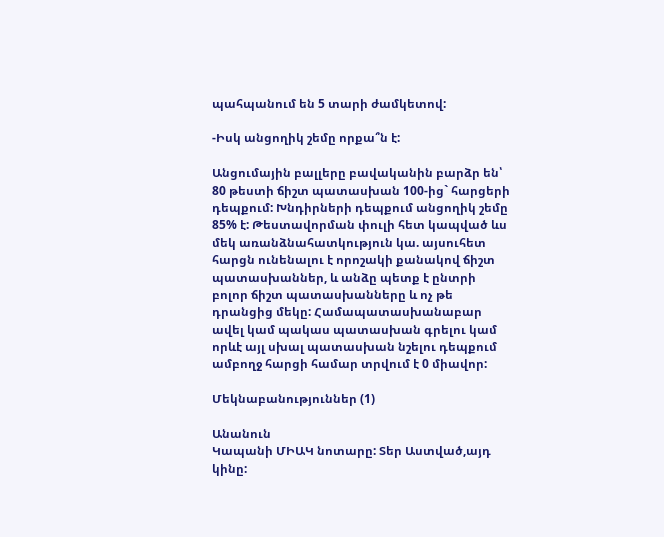պահպանում են 5 տարի ժամկետով:

-Իսկ անցողիկ շեմը որքա՞ն է:

Անցումային բալլերը բավականին բարձր են՝ 80 թեստի ճիշտ պատասխան 100-ից` հարցերի դեպքում: Խնդիրների դեպքում անցողիկ շեմը 85% է: Թեստավորման փուլի հետ կապված ևս մեկ առանձնահատկություն կա. այսուհետ հարցն ունենալու է որոշակի քանակով ճիշտ պատասխաններ, և անձը պետք է ընտրի բոլոր ճիշտ պատասխանները և ոչ թե դրանցից մեկը: Համապատասխանաբար ավել կամ պակաս պատասխան գրելու կամ որևէ այլ սխալ պատասխան նշելու դեպքում ամբողջ հարցի համար տրվում է 0 միավոր:

Մեկնաբանություններ (1)

Անանուն
Կապանի ՄԻԱԿ նոտարը: Տեր Աստված,այդ կինը: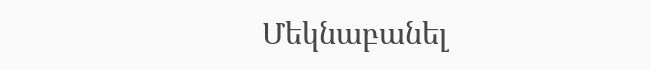Մեկնաբանել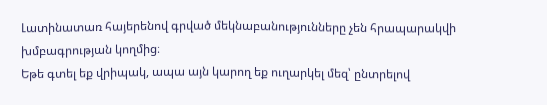Լատինատառ հայերենով գրված մեկնաբանությունները չեն հրապարակվի խմբագրության կողմից։
Եթե գտել եք վրիպակ, ապա այն կարող եք ուղարկել մեզ՝ ընտրելով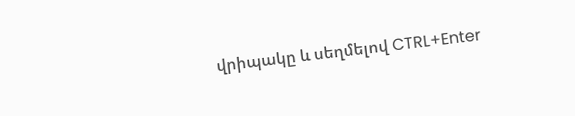վրիպակը և սեղմելով CTRL+Enter